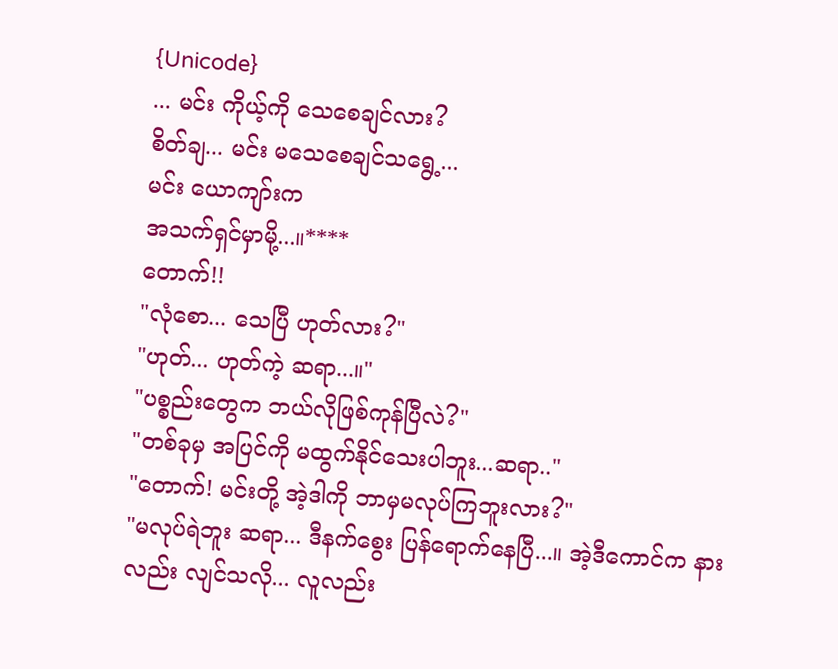{Unicode}
... မင်း ကိုယ့်ကို သေစေချင်လား?
စိတ်ချ... မင်း မသေစေချင်သရွေ့...
မင်း ယောကျာ်းက
အသက်ရှင်မှာမို့...။****
တောက်!!
"လုံစော... သေပြီ ဟုတ်လား?"
"ဟုတ်... ဟုတ်ကဲ့ ဆရာ...။"
"ပစ္စည်းတွေက ဘယ်လိုဖြစ်ကုန်ပြီလဲ?"
"တစ်ခုမှ အပြင်ကို မထွက်နိုင်သေးပါဘူး...ဆရာ.."
"တောက်! မင်းတို့ အဲ့ဒါကို ဘာမှမလုပ်ကြဘူးလား?"
"မလုပ်ရဲဘူး ဆရာ... ဒီနက်စွေး ပြန်ရောက်နေပြီ...။ အဲ့ဒီကောင်က နားလည်း လျင်သလို... လူလည်း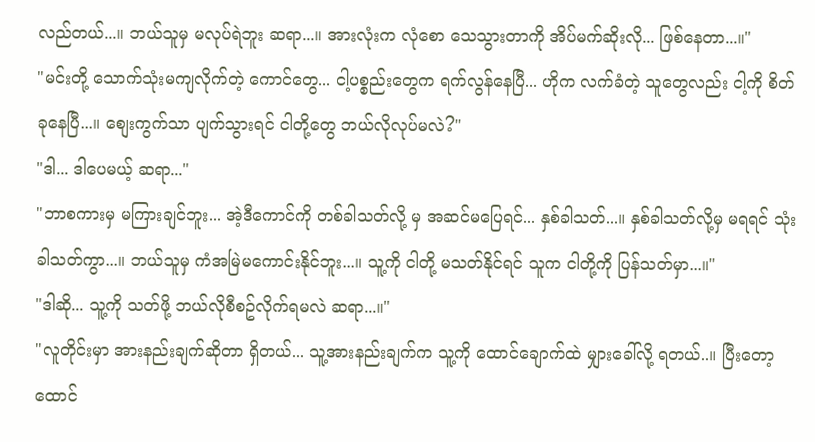လည်တယ်...။ ဘယ်သူမှ မလုပ်ရဲဘူး ဆရာ...။ အားလုံးက လုံစော သေသွားတာကို အိပ်မက်ဆိုးလို... ဖြစ်နေတာ...။"
"မင်းတို့ သောက်သုံးမကျလိုက်တဲ့ ကောင်တွေ... ငါ့ပစ္စည်းတွေက ရက်လွန်နေပြီ... ဟိုက လက်ခံတဲ့ သူတွေလည်း ငါ့ကို စိတ်ခုနေပြီ...။ စျေးကွက်သာ ပျက်သွားရင် ငါတို့တွေ ဘယ်လိုလုပ်မလဲ?"
"ဒါ... ဒါပေမယ့် ဆရာ..."
"ဘာစကားမှ မကြားချင်ဘူး... အဲ့ဒီကောင်ကို တစ်ခါသတ်လို့ မှ အဆင်မပြေရင်... နှစ်ခါသတ်...။ နှစ်ခါသတ်လို့မှ မရရင် သုံးခါသတ်ကွာ...။ ဘယ်သူမှ ကံအမြဲမကောင်းနိုင်ဘူး...။ သူ့ကို ငါတို့ မသတ်နိုင်ရင် သူက ငါတို့ကို ပြန်သတ်မှာ...။"
"ဒါဆို... သူ့ကို သတ်ဖို့ ဘယ်လိုစီစဥ်လိုက်ရမလဲ ဆရာ...။"
"လူတိုင်းမှာ အားနည်းချက်ဆိုတာ ရှိတယ်... သူ့အားနည်းချက်က သူ့ကို ထောင်ချောက်ထဲ မျှားခေါ်လို့ ရတယ်..။ ပြီးတော့ ထောင်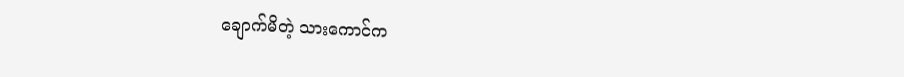ချောက်မိတဲ့ သားကောင်က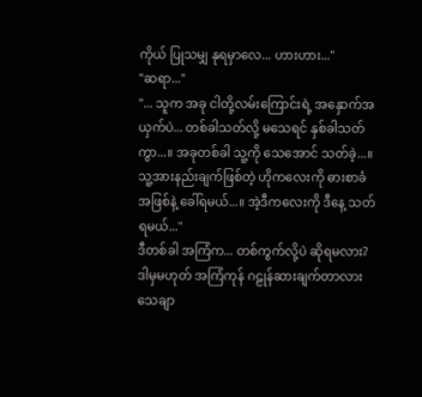ကိုယ် ပြုသမျှ နုရမှာလေ... ဟားဟား..."
"ဆရာ..."
"... သူက အခု ငါတို့လမ်းကြောင်းရဲ့ အနှောက်အယှက်ပဲ... တစ်ခါသတ်လို့ မသေရင် နှစ်ခါသတ်ကွာ...။ အခုတစ်ခါ သူ့ကို သေအောင် သတ်ခဲ့...။ သူ့အားနည်းချက်ဖြစ်တဲ့ ဟိုကလေးကို ဓားစာခံအဖြစ်နဲ့ ခေါ်ရမယ်...။ အဲ့ဒီကလေးကို ဒီနေ့ သတ်ရမယ်..."
ဒီတစ်ခါ အကြံက... တစ်ကွက်လို့ပဲ ဆိုရမလား?
ဒါမှမဟုတ် အကြံကုန် ဂဠုန်ဆားချက်တာလား သေချာ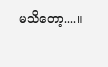မသိတော့....။